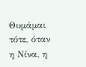Θυμάμαι τότε, όταν η Νίνα, η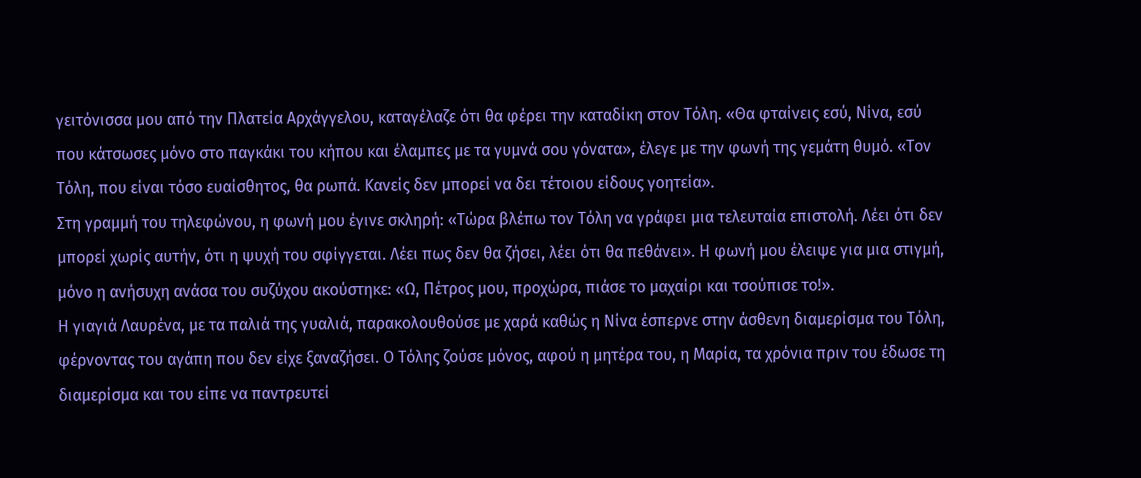γειτόνισσα μου από την Πλατεία Αρχάγγελου, καταγέλαζε ότι θα φέρει την καταδίκη στον Τόλη. «Θα φταίνεις εσύ, Νίνα, εσύ που κάτσωσες μόνο στο παγκάκι του κήπου και έλαμπες με τα γυμνά σου γόνατα», έλεγε με την φωνή της γεμάτη θυμό. «Τον Τόλη, που είναι τόσο ευαίσθητος, θα ρωπά. Κανείς δεν μπορεί να δει τέτοιου είδους γοητεία».
Στη γραμμή του τηλεφώνου, η φωνή μου έγινε σκληρή: «Τώρα βλέπω τον Τόλη να γράφει μια τελευταία επιστολή. Λέει ότι δεν μπορεί χωρίς αυτήν, ότι η ψυχή του σφίγγεται. Λέει πως δεν θα ζήσει, λέει ότι θα πεθάνει». Η φωνή μου έλειψε για μια στιγμή, μόνο η ανήσυχη ανάσα του συζύχου ακούστηκε: «Ω, Πέτρος μου, προχώρα, πιάσε το μαχαίρι και τσούπισε το!».
Η γιαγιά Λαυρένα, με τα παλιά της γυαλιά, παρακολουθούσε με χαρά καθώς η Νίνα έσπερνε στην άσθενη διαμερίσμα του Τόλη, φέρνοντας του αγάπη που δεν είχε ξαναζήσει. Ο Τόλης ζούσε μόνος, αφού η μητέρα του, η Μαρία, τα χρόνια πριν του έδωσε τη διαμερίσμα και του είπε να παντρευτεί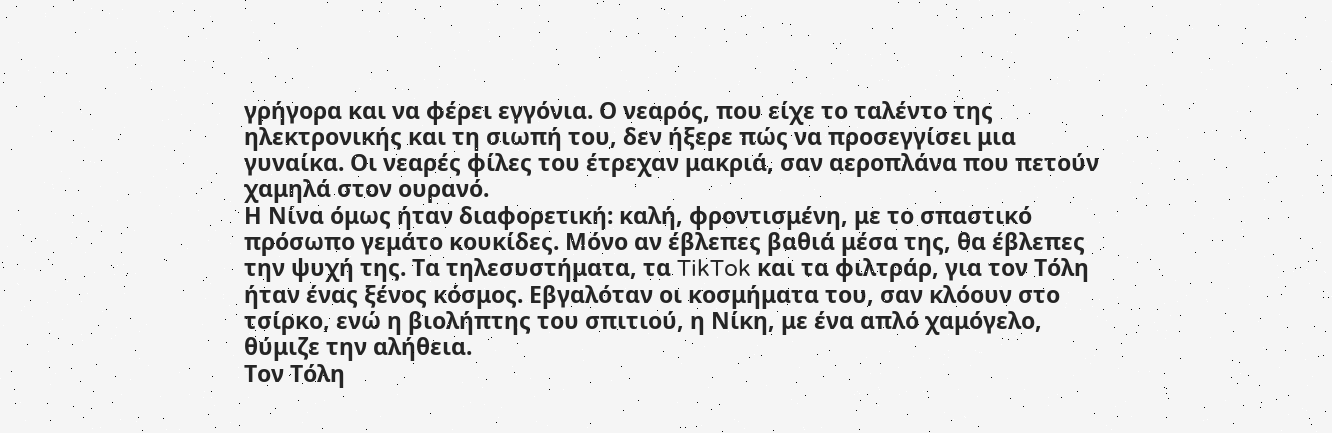γρήγορα και να φέρει εγγόνια. Ο νεαρός, που είχε το ταλέντο της ηλεκτρονικής και τη σιωπή του, δεν ήξερε πώς να προσεγγίσει μια γυναίκα. Οι νεαρές φίλες του έτρεχαν μακριά, σαν αεροπλάνα που πετούν χαμηλά στον ουρανό.
Η Νίνα όμως ήταν διαφορετική: καλή, φροντισμένη, με το σπαστικό πρόσωπο γεμάτο κουκίδες. Μόνο αν έβλεπες βαθιά μέσα της, θα έβλεπες την ψυχή της. Τα τηλεσυστήματα, τα TikTok και τα φιλτράρ, για τον Τόλη ήταν ένας ξένος κόσμος. Εβγαλόταν οι κοσμήματα του, σαν κλόουν στο τσίρκο, ενώ η βιολήπτης του σπιτιού, η Νίκη, με ένα απλό χαμόγελο, θύμιζε την αλήθεια.
Τον Τόλη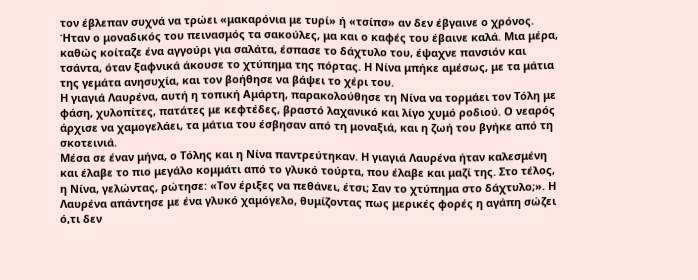τον έβλεπαν συχνά να τρώει «μακαρόνια με τυρί» ή «τσίπσ» αν δεν έβγαινε ο χρόνος. Ήταν ο μοναδικός του πεινασμός τα σακούλες, μα και ο καφές του έβαινε καλά. Μια μέρα, καθώς κοίταζε ένα αγγούρι για σαλάτα, έσπασε το δάχτυλο του, έψαχνε πανσιόν και τσάντα, όταν ξαφνικά άκουσε το χτύπημα της πόρτας. Η Νίνα μπήκε αμέσως, με τα μάτια της γεμάτα ανησυχία, και τον βοήθησε να βάψει το χέρι του.
Η γιαγιά Λαυρένα, αυτή η τοπική Αμάρτη, παρακολούθησε τη Νίνα να τορμάει τον Τόλη με φάση, χυλοπίτες, πατάτες με κεφτέδες, βραστό λαχανικό και λίγο χυμό ροδιού. Ο νεαρός άρχισε να χαμογελάει, τα μάτια του έσβησαν από τη μοναξιά, και η ζωή του βγήκε από τη σκοτεινιά.
Μέσα σε έναν μήνα, ο Τόλης και η Νίνα παντρεύτηκαν. Η γιαγιά Λαυρένα ήταν καλεσμένη και έλαβε το πιο μεγάλο κομμάτι από το γλυκό τούρτα, που έλαβε και μαζί της. Στο τέλος, η Νίνα, γελώντας, ρώτησε: «Τον έριξες να πεθάνει, έτσι; Σαν το χτύπημα στο δάχτυλο;». Η Λαυρένα απάντησε με ένα γλυκό χαμόγελο, θυμίζοντας πως μερικές φορές η αγάπη σώζει ό,τι δεν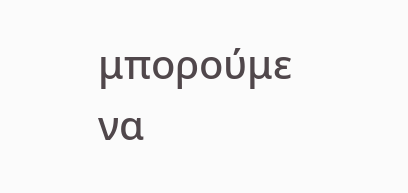μπορούμε να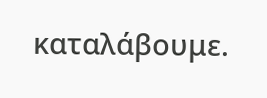καταλάβουμε.